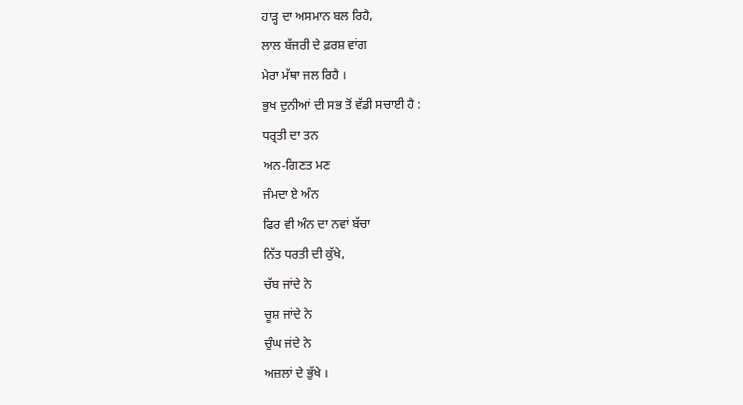ਹਾੜ੍ਹ ਦਾ ਅਸਮਾਨ ਬਲ ਰਿਹੈ,
ਲਾਲ ਬੱਜਰੀ ਦੇ ਫ਼ਰਸ਼ ਵਾਂਗ
ਮੇਰਾ ਮੱਥਾ ਜਲ ਰਿਹੈ ।
ਭੁਖ ਦੁਨੀਆਂ ਦੀ ਸਭ ਤੋਂ ਵੱਡੀ ਸਚਾਈ ਹੈ :
ਧਰ੍ਰਤੀ ਦਾ ਤਨ
ਅਨ-ਗਿਣਤ ਮਣ
ਜੰਮਦਾ ਏ ਅੰਨ
ਫਿਰ ਵੀ ਅੰਨ ਦਾ ਨਵਾਂ ਬੱਚਾ
ਨਿੱਤ ਧਰਤੀ ਦੀ ਕੁੱਖੇ,
ਚੱਬ ਜਾਂਦੇ ਨੇ
ਚੂਸ਼ ਜਾਂਦੇ ਨੇ
ਚੁੰਘ ਜਂਦੇ ਨੇ
ਅਜ਼ਲਾਂ ਦੇ ਭੁੱਖੇ ।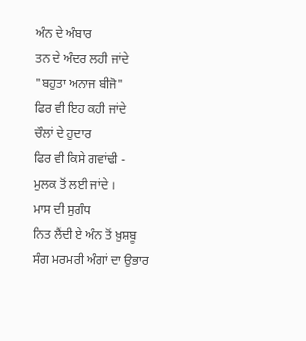ਅੰਨ ਦੇ ਅੰਬਾਰ
ਤਨ ਦੇ ਅੰਦਰ ਲਹੀ ਜਾਂਦੇ
"ਬਹੁਤਾ ਅਨਾਜ ਬੀਜੋ"
ਫਿਰ ਵੀ ਇਹ ਕਹੀ ਜਾਂਦੇ
ਚੌਲਾਂ ਦੇ ਹੁਦਾਰ
ਫਿਰ ਵੀ ਕਿਸੇ ਗਵਾਂਢੀ -
ਮੁਲਕ ਤੋਂ ਲਈ ਜਾਂਦੇ ।
ਮਾਸ ਦੀ ਸੁਗੰਧ
ਨਿਤ ਲੈਂਦੀ ਏ ਅੰਨ ਤੋਂ ਖ਼ੁਸ਼ਬੂ
ਸੰਗ ਮਰਮਰੀ ਅੰਗਾਂ ਦਾ ਉਭਾਰ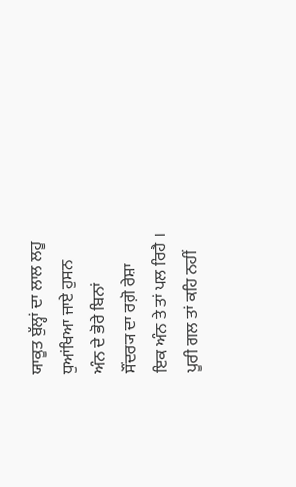ਯਾਕੂਤ ਬੁੱਲ੍ਹਾਂ ਦਾ ਲਾਲ ਲਹੂ
ਧੁਆਂਖਿਆ ਜਾਏ ਹੁਸਨ
ਅੰਨ ਦੇ ਭੋਰੇ ਬਿਨਾਂ
ਸੌਂਦਰ੍ਯ ਦਾ ਰਗ਼ੋ ਰੇਸ਼ਾ
ਇਕ ਅੰਨ ਤੇ ਤਾਂ ਪਲ ਰਿਹੈ ।
ਪੂਰੀ ਗਲ ਤਾਂ ਕਹਿ ਨਹੀਂ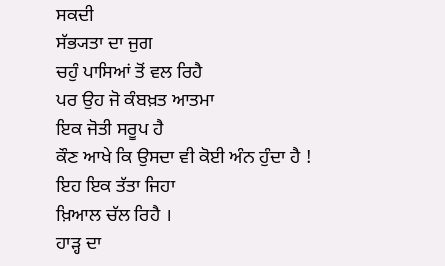ਸਕਦੀ
ਸੱਭ੍ਯਤਾ ਦਾ ਜੁਗ
ਚਹੁੰ ਪਾਸਿਆਂ ਤੋਂ ਵਲ ਰਿਹੈ
ਪਰ ਉਹ ਜੋ ਕੰਬਖ਼ਤ ਆਤਮਾ
ਇਕ ਜੋਤੀ ਸਰੂਪ ਹੈ
ਕੌਣ ਆਖੇ ਕਿ ਉਸਦਾ ਵੀ ਕੋਈ ਅੰਨ ਹੁੰਦਾ ਹੈ !
ਇਹ ਇਕ ਤੱਤਾ ਜਿਹਾ
ਖ਼ਿਆਲ ਚੱਲ ਰਿਹੈ ।
ਹਾੜ੍ਹ ਦਾ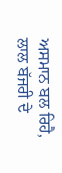ਅਸਮਾਨ ਬਲ ਰਿਹੈ,
ਲਾਲ ਬੱਜਰੀ ਦੇ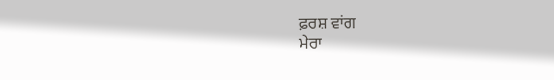ਫ਼ਰਸ਼ ਵਾਂਗ
ਮੇਰਾ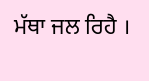ਮੱਥਾ ਜਲ ਰਿਹੈ ।